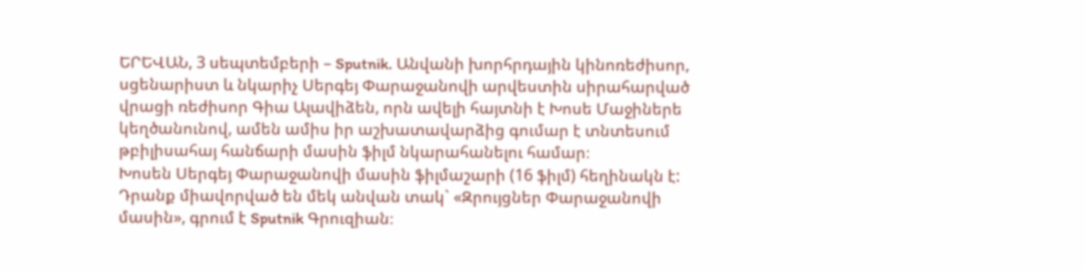ԵՐԵՎԱՆ, 3 սեպտեմբերի – Sputnik. Անվանի խորհրդային կինոռեժիսոր, սցենարիստ և նկարիչ Սերգեյ Փարաջանովի արվեստին սիրահարված վրացի ռեժիսոր Գիա Ալավիձեն, որն ավելի հայտնի է Խոսե Մաջիներե կեղծանունով, ամեն ամիս իր աշխատավարձից գումար է տնտեսում թբիլիսահայ հանճարի մասին ֆիլմ նկարահանելու համար։
Խոսեն Սերգեյ Փարաջանովի մասին ֆիլմաշարի (16 ֆիլմ) հեղինակն է: Դրանք միավորված են մեկ անվան տակ` «Զրույցներ Փարաջանովի մասին», գրում է Sputnik Գրուզիան։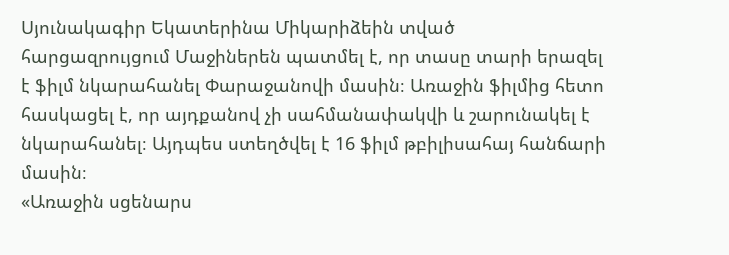Սյունակագիր Եկատերինա Միկարիձեին տված հարցազրույցում Մաջիներեն պատմել է, որ տասը տարի երազել է ֆիլմ նկարահանել Փարաջանովի մասին։ Առաջին ֆիլմից հետո հասկացել է, որ այդքանով չի սահմանափակվի և շարունակել է նկարահանել։ Այդպես ստեղծվել է 16 ֆիլմ թբիլիսահայ հանճարի մասին։
«Առաջին սցենարս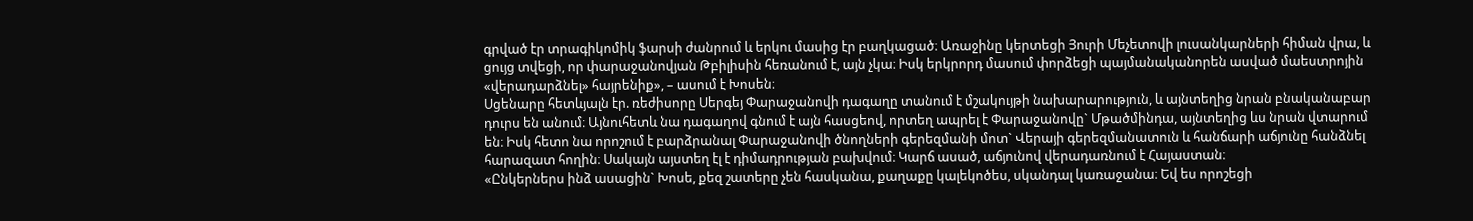գրված էր տրագիկոմիկ ֆարսի ժանրում և երկու մասից էր բաղկացած։ Առաջինը կերտեցի Յուրի Մեչետովի լուսանկարների հիման վրա, և ցույց տվեցի, որ փարաջանովյան Թբիլիսին հեռանում է, այն չկա։ Իսկ երկրորդ մասում փորձեցի պայմանականորեն ասված մաեստրոյին «վերադարձնել» հայրենիք», – ասում է Խոսեն։
Սցենարը հետևյալն էր. ռեժիսորը Սերգեյ Փարաջանովի դագաղը տանում է մշակույթի նախարարություն, և այնտեղից նրան բնականաբար դուրս են անում։ Այնուհետև նա դագաղով գնում է այն հասցեով, որտեղ ապրել է Փարաջանովը` Մթածմինդա, այնտեղից ևս նրան վտարում են։ Իսկ հետո նա որոշում է բարձրանալ Փարաջանովի ծնողների գերեզմանի մոտ` Վերայի գերեզմանատուն և հանճարի աճյունը հանձնել հարազատ հողին։ Սակայն այստեղ էլ է դիմադրության բախվում։ Կարճ ասած, աճյունով վերադառնում է Հայաստան։
«Ընկերներս ինձ ասացին` Խոսե, քեզ շատերը չեն հասկանա, քաղաքը կալեկոծես, սկանդալ կառաջանա։ Եվ ես որոշեցի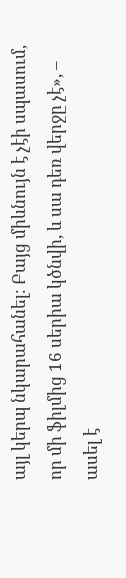այլ կերպ նկարահանել։ Բայց միևնույն է չէի սպասում, որ մի ֆիլմից 16 սերիա կծնվի, և սա դեռ վերջը չէ», – ասել է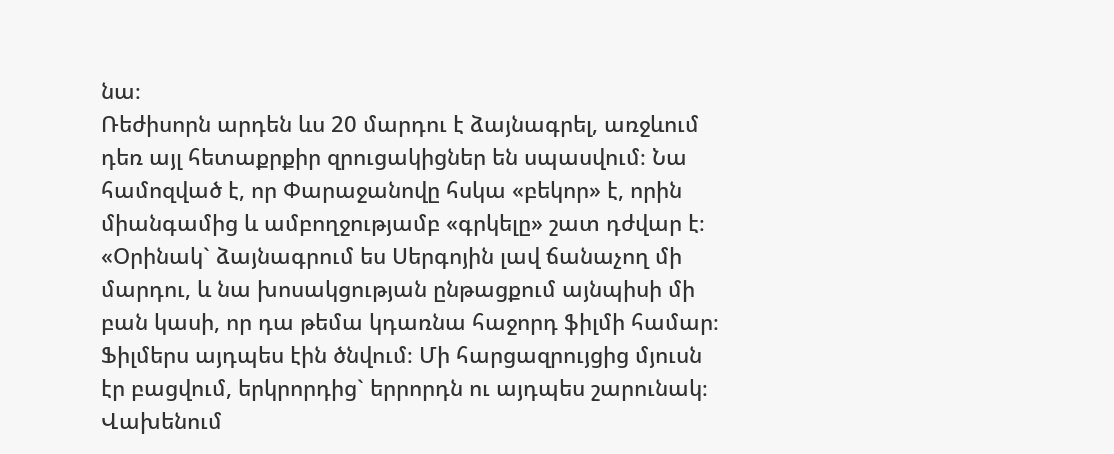նա։
Ռեժիսորն արդեն ևս 20 մարդու է ձայնագրել, առջևում դեռ այլ հետաքրքիր զրուցակիցներ են սպասվում։ Նա համոզված է, որ Փարաջանովը հսկա «բեկոր» է, որին միանգամից և ամբողջությամբ «գրկելը» շատ դժվար է։ «Օրինակ` ձայնագրում ես Սերգոյին լավ ճանաչող մի մարդու, և նա խոսակցության ընթացքում այնպիսի մի բան կասի, որ դա թեմա կդառնա հաջորդ ֆիլմի համար։ Ֆիլմերս այդպես էին ծնվում։ Մի հարցազրույցից մյուսն էր բացվում, երկրորդից` երրորդն ու այդպես շարունակ։ Վախենում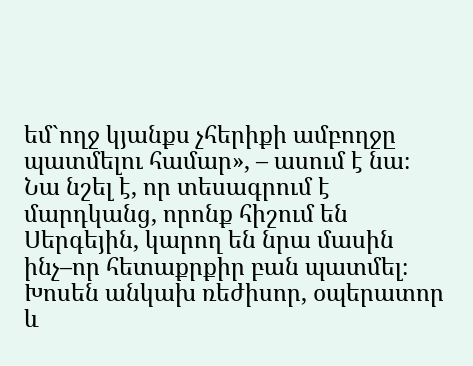եմ`ողջ կյանքս չհերիքի ամբողջը պատմելու համար», – ասում է նա։
Նա նշել է, որ տեսագրում է մարդկանց, որոնք հիշում են Սերգեյին, կարող են նրա մասին ինչ–որ հետաքրքիր բան պատմել։
Խոսեն անկախ ռեժիսոր, օպերատոր և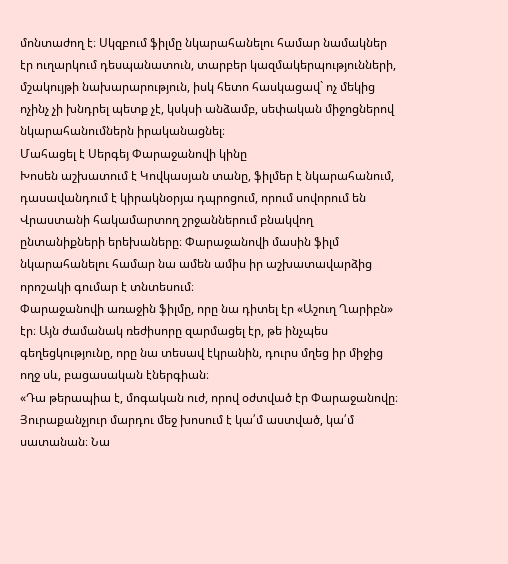մոնտաժող է։ Սկզբում ֆիլմը նկարահանելու համար նամակներ էր ուղարկում դեսպանատուն, տարբեր կազմակերպությունների, մշակույթի նախարարություն, իսկ հետո հասկացավ` ոչ մեկից ոչինչ չի խնդրել պետք չէ, կսկսի անձամբ, սեփական միջոցներով նկարահանումներն իրականացնել։
Մահացել է Սերգեյ Փարաջանովի կինը
Խոսեն աշխատում է Կովկասյան տանը, ֆիլմեր է նկարահանում, դասավանդում է կիրակնօրյա դպրոցում, որում սովորում են Վրաստանի հակամարտող շրջաններում բնակվող ընտանիքների երեխաները։ Փարաջանովի մասին ֆիլմ նկարահանելու համար նա ամեն ամիս իր աշխատավարձից որոշակի գումար է տնտեսում։
Փարաջանովի առաջին ֆիլմը, որը նա դիտել էր «Աշուղ Ղարիբն» էր։ Այն ժամանակ ռեժիսորը զարմացել էր, թե ինչպես գեղեցկությունը, որը նա տեսավ էկրանին, դուրս մղեց իր միջից ողջ սև, բացասական էներգիան։
«Դա թերապիա է, մոգական ուժ, որով օժտված էր Փարաջանովը։ Յուրաքանչյուր մարդու մեջ խոսում է կա՛մ աստված, կա՛մ սատանան։ Նա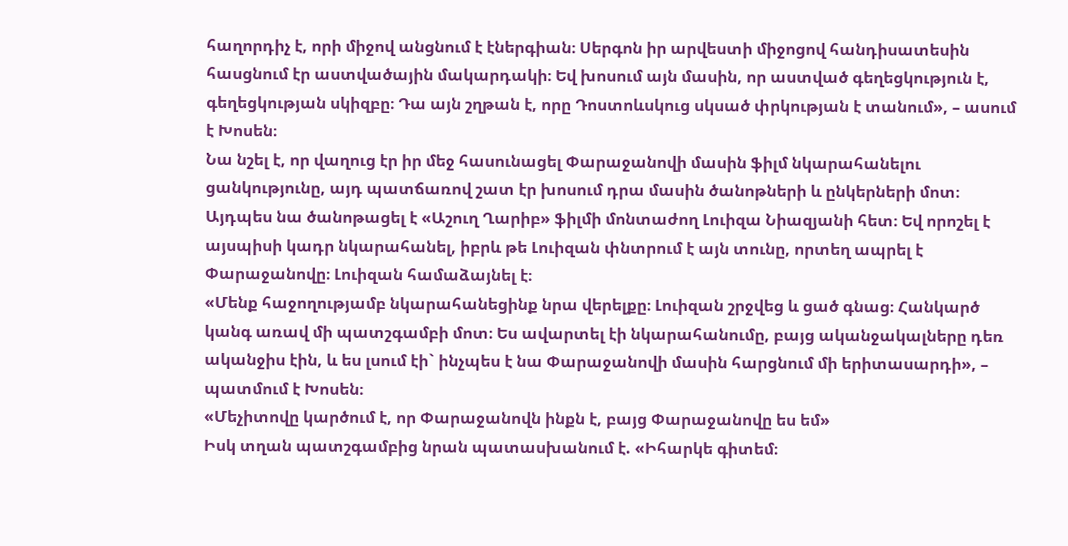հաղորդիչ է, որի միջով անցնում է էներգիան։ Սերգոն իր արվեստի միջոցով հանդիսատեսին հասցնում էր աստվածային մակարդակի։ Եվ խոսում այն մասին, որ աստված գեղեցկություն է, գեղեցկության սկիզբը։ Դա այն շղթան է, որը Դոստոևսկուց սկսած փրկության է տանում», – ասում է Խոսեն։
Նա նշել է, որ վաղուց էր իր մեջ հասունացել Փարաջանովի մասին ֆիլմ նկարահանելու ցանկությունը, այդ պատճառով շատ էր խոսում դրա մասին ծանոթների և ընկերների մոտ։ Այդպես նա ծանոթացել է «Աշուղ Ղարիբ» ֆիլմի մոնտաժող Լուիզա Նիազյանի հետ։ Եվ որոշել է այսպիսի կադր նկարահանել, իբրև թե Լուիզան փնտրում է այն տունը, որտեղ ապրել է Փարաջանովը։ Լուիզան համաձայնել է։
«Մենք հաջողությամբ նկարահանեցինք նրա վերելքը։ Լուիզան շրջվեց և ցած գնաց։ Հանկարծ կանգ առավ մի պատշգամբի մոտ։ Ես ավարտել էի նկարահանումը, բայց ականջակալները դեռ ականջիս էին, և ես լսում էի` ինչպես է նա Փարաջանովի մասին հարցնում մի երիտասարդի», – պատմում է Խոսեն։
«Մեչիտովը կարծում է, որ Փարաջանովն ինքն է, բայց Փարաջանովը ես եմ»
Իսկ տղան պատշգամբից նրան պատասխանում է. «Իհարկե գիտեմ։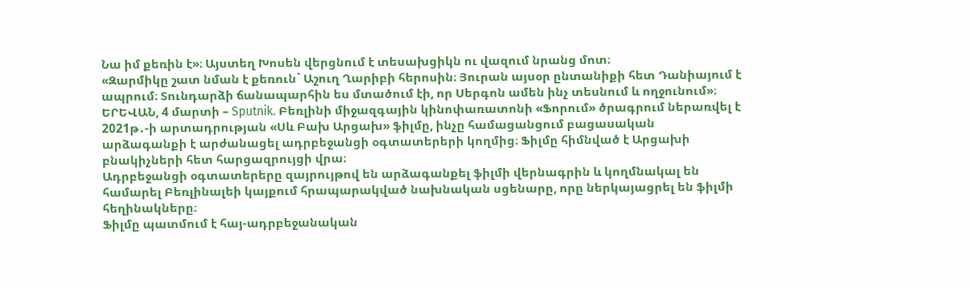Նա իմ քեռին է»։ Այստեղ Խոսեն վերցնում է տեսախցիկն ու վազում նրանց մոտ։
«Զարմիկը շատ նման է քեռուն` Աշուղ Ղարիբի հերոսին։ Յուրան այսօր ընտանիքի հետ Դանիայում է ապրում։ Տունդարձի ճանապարհին ես մտածում էի, որ Սերգոն ամեն ինչ տեսնում և ողջունում»։
ԵՐԵՎԱՆ, 4 մարտի – Sputnik. Բեռլինի միջազգային կինոփառատոնի «Ֆորում» ծրագրում ներառվել է 2021թ․-ի արտադրության «Սև Բախ Արցախ» ֆիլմը, ինչը համացանցում բացասական արձագանքի է արժանացել ադրբեջանցի օգտատերերի կողմից։ Ֆիլմը հիմնված է Արցախի բնակիչների հետ հարցազրույցի վրա։
Ադրբեջանցի օգտատերերը զայրույթով են արձագանքել ֆիլմի վերնագրին և կողմնակալ են համարել Բեռլինալեի կայքում հրապարակված նախնական սցենարը, որը ներկայացրել են ֆիլմի հեղինակները։
Ֆիլմը պատմում է հայ-ադրբեջանական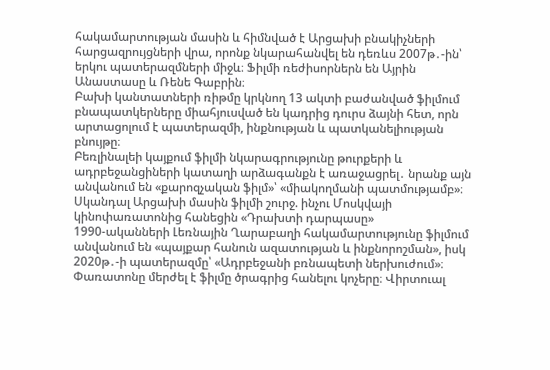հակամարտության մասին և հիմնված է Արցախի բնակիչների հարցազրույցների վրա, որոնք նկարահանվել են դեռևս 2007թ․-ին՝ երկու պատերազմների միջև։ Ֆիլմի ռեժիսորներն են Այրին Անաստասը և Ռենե Գաբրին։
Բախի կանտատների ռիթմը կրկնող 13 ակտի բաժանված ֆիլմում բնապատկերները միահյուսված են կադրից դուրս ձայնի հետ, որն արտացոլում է պատերազմի, ինքնության և պատկանելիության բնույթը։
Բեռլինալեի կայքում ֆիլմի նկարագրությունը թուրքերի և ադրբեջանցիների կատաղի արձագանքն է առաջացրել․ նրանք այն անվանում են «քարոզչական ֆիլմ»՝ «միակողմանի պատմությամբ»։
Սկանդալ Արցախի մասին ֆիլմի շուրջ. ինչու Մոսկվայի կինոփառատոնից հանեցին «Դրախտի դարպասը»
1990-ականների Լեռնային Ղարաբաղի հակամարտությունը ֆիլմում անվանում են «պայքար հանուն ազատության և ինքնորոշման», իսկ 2020թ․-ի պատերազմը՝ «Ադրբեջանի բռնապետի ներխուժում»։
Փառատոնը մերժել է ֆիլմը ծրագրից հանելու կոչերը։ Վիրտուալ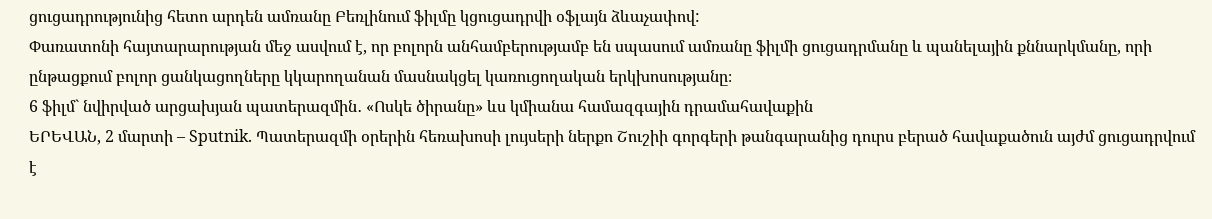ցուցադրությունից հետո արդեն ամռանը Բեռլինում ֆիլմը կցուցադրվի օֆլայն ձևաչափով:
Փառատոնի հայտարարության մեջ ասվում է, որ բոլորն անհամբերությամբ են սպասում ամռանը ֆիլմի ցուցադրմանը և պանելային քննարկմանը, որի ընթացքում բոլոր ցանկացողները կկարողանան մասնակցել կառուցողական երկխոսությանը։
6 ֆիլմ` նվիրված արցախյան պատերազմին․ «Ոսկե ծիրանը» ևս կմիանա համազգային դրամահավաքին
ԵՐԵՎԱՆ, 2 մարտի – Sputnik. Պատերազմի օրերին հեռախոսի լույսերի ներքո Շուշիի գորգերի թանգարանից դուրս բերած հավաքածուն այժմ ցուցադրվում է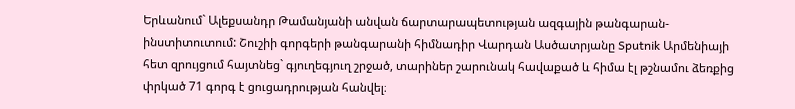Երևանում` Ալեքսանդր Թամանյանի անվան ճարտարապետության ազգային թանգարան-ինստիտուտում: Շուշիի գորգերի թանգարանի հիմնադիր Վարդան Ասծատրյանը Sputnik Արմենիայի հետ զրույցում հայտնեց` գյուղեգյուղ շրջած, տարիներ շարունակ հավաքած և հիմա էլ թշնամու ձեռքից փրկած 71 գորգ է ցուցադրության հանվել։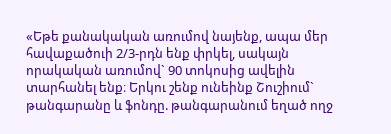«Եթե քանակական առումով նայենք, ապա մեր հավաքածուի 2/3-րդն ենք փրկել, սակայն որակական առումով` 90 տոկոսից ավելին տարհանել ենք։ Երկու շենք ունեինք Շուշիում` թանգարանը և ֆոնդը. թանգարանում եղած ողջ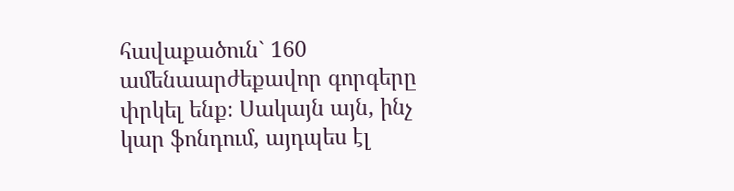հավաքածուն` 160 ամենաարժեքավոր գորգերը փրկել ենք։ Սակայն այն, ինչ կար ֆոնդում, այդպես էլ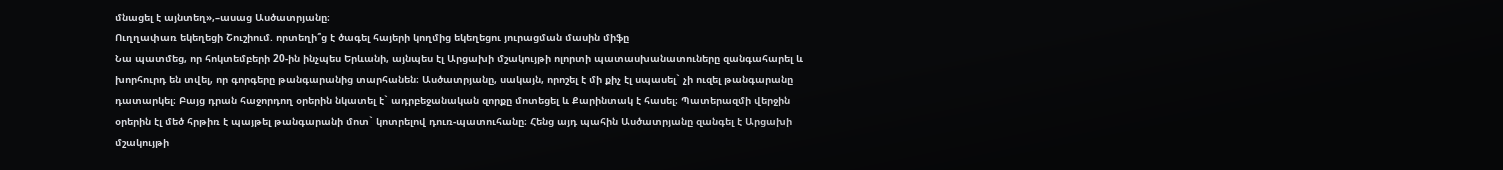մնացել է այնտեղ»,–ասաց Ասծատրյանը։
Ուղղափառ եկեղեցի Շուշիում. որտեղի՞ց է ծագել հայերի կողմից եկեղեցու յուրացման մասին միֆը
Նա պատմեց, որ հոկտեմբերի 20-ին ինչպես Երևանի, այնպես էլ Արցախի մշակույթի ոլորտի պատասխանատուները զանգահարել և խորհուրդ են տվել, որ գորգերը թանգարանից տարհանեն։ Ասծատրյանը, սակայն, որոշել է մի քիչ էլ սպասել` չի ուզել թանգարանը դատարկել։ Բայց դրան հաջորդող օրերին նկատել է` ադրբեջանական զորքը մոտեցել և Քարինտակ է հասել։ Պատերազմի վերջին օրերին էլ մեծ հրթիռ է պայթել թանգարանի մոտ` կոտրելով դուռ-պատուհանը։ Հենց այդ պահին Ասծատրյանը զանգել է Արցախի մշակույթի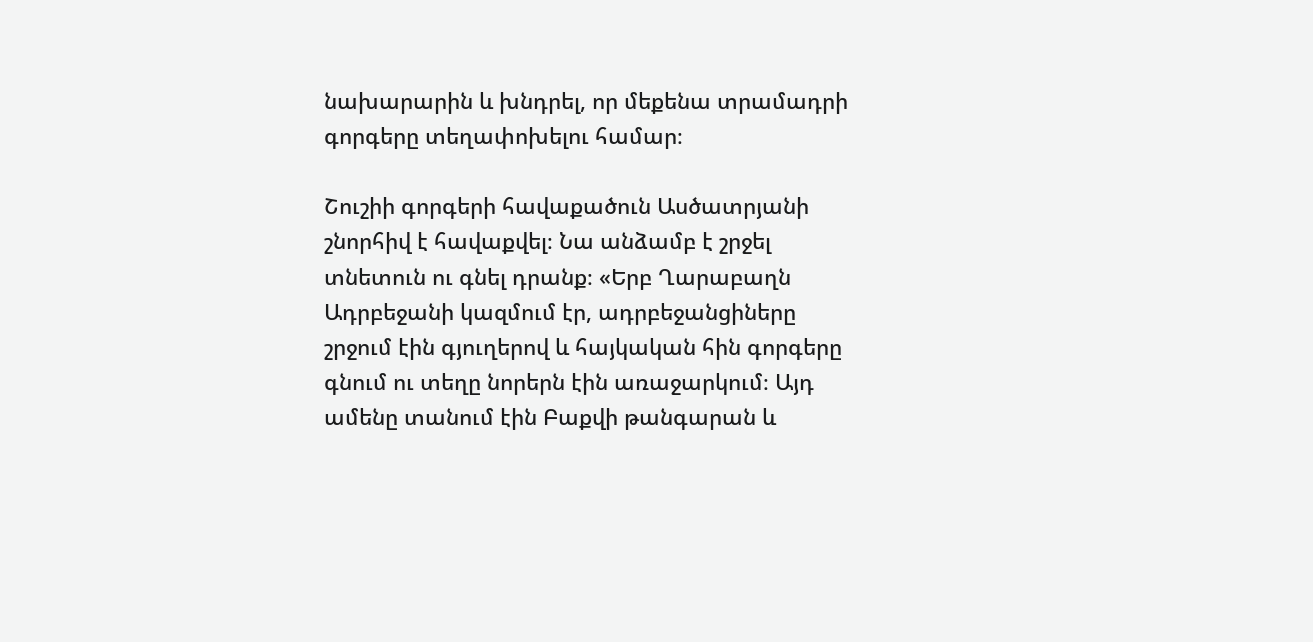նախարարին և խնդրել, որ մեքենա տրամադրի գորգերը տեղափոխելու համար։

Շուշիի գորգերի հավաքածուն Ասծատրյանի շնորհիվ է հավաքվել։ Նա անձամբ է շրջել տնետուն ու գնել դրանք։ «Երբ Ղարաբաղն Ադրբեջանի կազմում էր, ադրբեջանցիները շրջում էին գյուղերով և հայկական հին գորգերը գնում ու տեղը նորերն էին առաջարկում։ Այդ ամենը տանում էին Բաքվի թանգարան և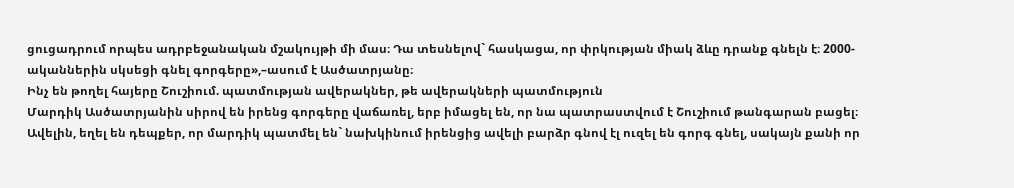ցուցադրում որպես ադրբեջանական մշակույթի մի մաս։ Դա տեսնելով` հասկացա, որ փրկության միակ ձևը դրանք գնելն է։ 2000-ականներին սկսեցի գնել գորգերը»,–ասում է Ասծատրյանը։
Ինչ են թողել հայերը Շուշիում. պատմության ավերակներ, թե ավերակների պատմություն
Մարդիկ Ասծատրյանին սիրով են իրենց գորգերը վաճառել, երբ իմացել են, որ նա պատրաստվում է Շուշիում թանգարան բացել։ Ավելին, եղել են դեպքեր, որ մարդիկ պատմել են` նախկինում իրենցից ավելի բարձր գնով էլ ուզել են գորգ գնել, սակայն քանի որ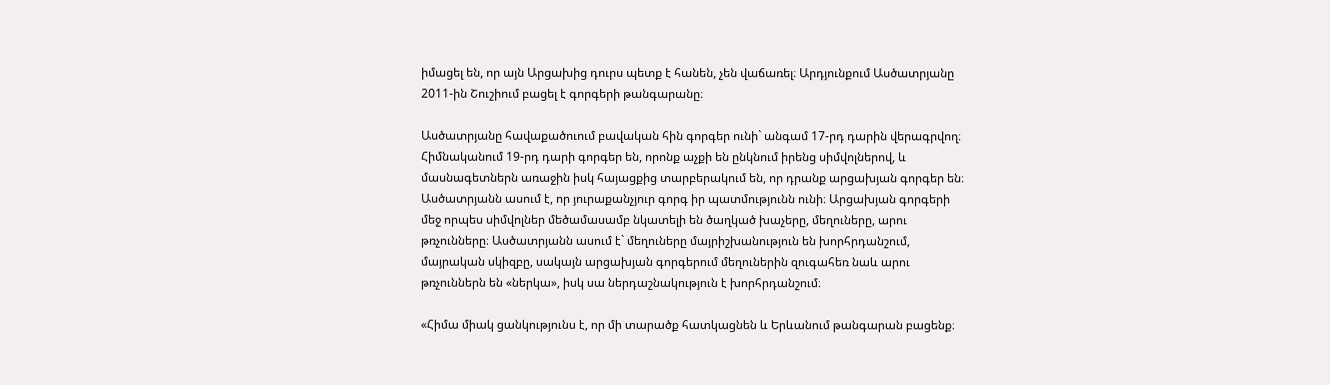իմացել են, որ այն Արցախից դուրս պետք է հանեն, չեն վաճառել։ Արդյունքում Ասծատրյանը 2011-ին Շուշիում բացել է գորգերի թանգարանը։

Ասծատրյանը հավաքածուում բավական հին գորգեր ունի` անգամ 17-րդ դարին վերագրվող։ Հիմնականում 19-րդ դարի գորգեր են, որոնք աչքի են ընկնում իրենց սիմվոլներով, և մասնագետներն առաջին իսկ հայացքից տարբերակում են, որ դրանք արցախյան գորգեր են։
Ասծատրյանն ասում է, որ յուրաքանչյուր գորգ իր պատմությունն ունի։ Արցախյան գորգերի մեջ որպես սիմվոլներ մեծամասամբ նկատելի են ծաղկած խաչերը, մեղուները, արու թռչունները։ Ասծատրյանն ասում է` մեղուները մայրիշխանություն են խորհրդանշում, մայրական սկիզբը, սակայն արցախյան գորգերում մեղուներին զուգահեռ նաև արու թռչուններն են «ներկա», իսկ սա ներդաշնակություն է խորհրդանշում։

«Հիմա միակ ցանկությունս է, որ մի տարածք հատկացնեն և Երևանում թանգարան բացենք։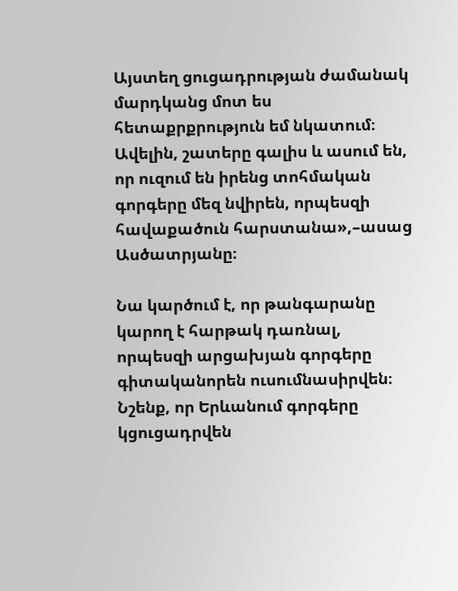Այստեղ ցուցադրության ժամանակ մարդկանց մոտ ես հետաքրքրություն եմ նկատում։ Ավելին, շատերը գալիս և ասում են, որ ուզում են իրենց տոհմական գորգերը մեզ նվիրեն, որպեսզի հավաքածուն հարստանա»,–ասաց Ասծատրյանը։

Նա կարծում է, որ թանգարանը կարող է հարթակ դառնալ, որպեսզի արցախյան գորգերը գիտականորեն ուսումնասիրվեն։
Նշենք, որ Երևանում գորգերը կցուցադրվեն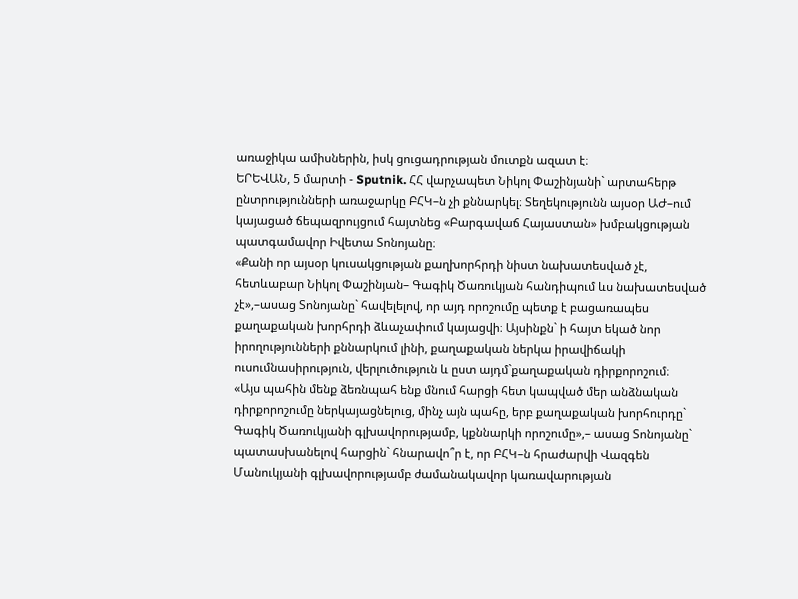առաջիկա ամիսներին, իսկ ցուցադրության մուտքն ազատ է։
ԵՐԵՎԱՆ, 5 մարտի - Sputnik. ՀՀ վարչապետ Նիկոլ Փաշինյանի` արտահերթ ընտրությունների առաջարկը ԲՀԿ–ն չի քննարկել։ Տեղեկությունն այսօր ԱԺ–ում կայացած ճեպազրույցում հայտնեց «Բարգավաճ Հայաստան» խմբակցության պատգամավոր Իվետա Տոնոյանը։
«Քանի որ այսօր կուսակցության քաղխորհրդի նիստ նախատեսված չէ, հետևաբար Նիկոլ Փաշինյան– Գագիկ Ծառուկյան հանդիպում ևս նախատեսված չէ»,–ասաց Տոնոյանը` հավելելով, որ այդ որոշումը պետք է բացառապես քաղաքական խորհրդի ձևաչափում կայացվի։ Այսինքն` ի հայտ եկած նոր իրողությունների քննարկում լինի, քաղաքական ներկա իրավիճակի ուսումնասիրություն, վերլուծություն և ըստ այդմ`քաղաքական դիրքորոշում։
«Այս պահին մենք ձեռնպահ ենք մնում հարցի հետ կապված մեր անձնական դիրքորոշումը ներկայացնելուց, մինչ այն պահը, երբ քաղաքական խորհուրդը` Գագիկ Ծառուկյանի գլխավորությամբ, կքննարկի որոշումը»,– ասաց Տոնոյանը` պատասխանելով հարցին` հնարավո՞ր է, որ ԲՀԿ–ն հրաժարվի Վազգեն Մանուկյանի գլխավորությամբ ժամանակավոր կառավարության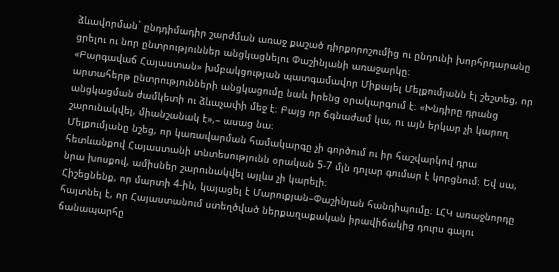ձևավորման` ընդդիմադիր շարժման առաջ քաշած դիրքորոշումից ու ընդունի խորհրդարանը ցրելու ու նոր ընտրություններ անցկացնելու Փաշինյանի առաջարկը։
«Բարգավաճ Հայաստան» խմբակցության պատգամավոր Միքայել Մելքումյանն էլ շեշտեց, որ արտահերթ ընտրությունների անցկացումը նաև իրենց օրակարգում է։ «Խնդիրը դրանց անցկացման ժամկետի ու ձևաչափի մեջ է։ Բայց որ ճգնաժամ կա, ու այն երկար չի կարող շարունակվել, միանշանակ է»,– ասաց նա։
Մելքումյանը նշեց, որ կառավարման համակարգը չի գործում ու իր հաշվարկով դրա հետևանքով Հայաստանի տնտեսությունն օրական 5-7 մլն դոլար գումար է կորցնում։ Եվ սա, նրա խոսքով, ամիսներ շարունակվել այլևս չի կարելի։
Հիշեցնենք, որ մարտի 4-ին, կայացել է Մարուքյան–Փաշինյան հանդիպումը։ ԼՀԿ առաջնորդը հայտնել է, որ Հայաստանում ստեղծված ներքաղաքական իրավիճակից դուրս գալու ճանապարհը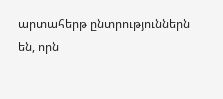արտահերթ ընտրություններն են, որն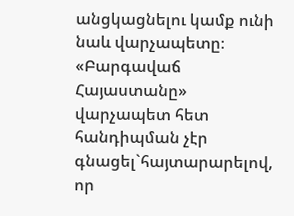անցկացնելու կամք ունի նաև վարչապետը։
«Բարգավաճ Հայաստանը» վարչապետ հետ հանդիպման չէր գնացել`հայտարարելով, որ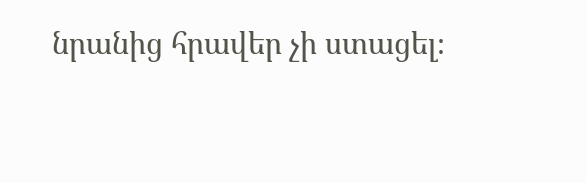նրանից հրավեր չի ստացել։